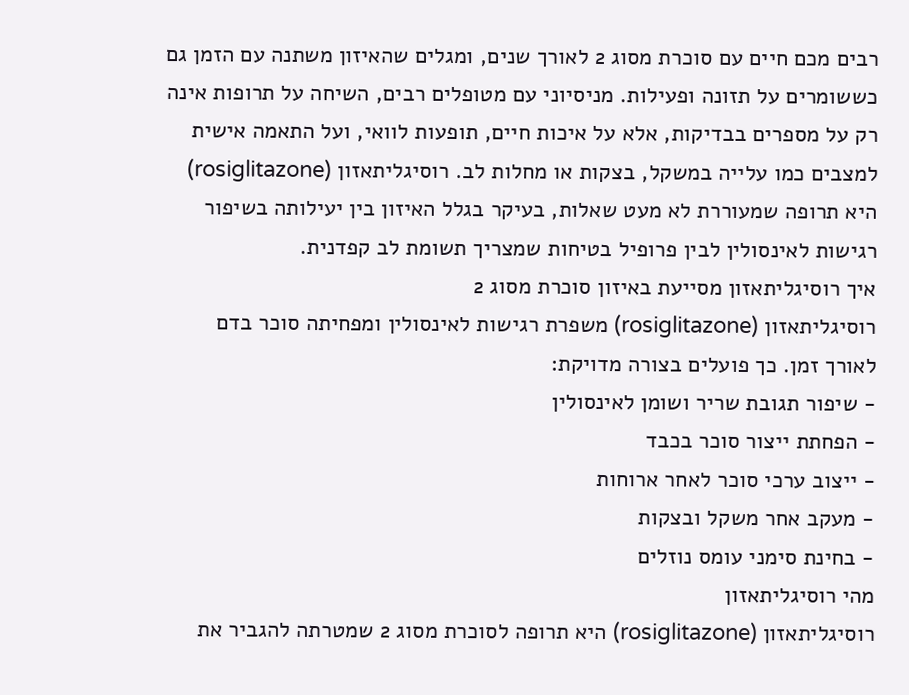רבים מכם חיים עם סוכרת מסוג 2 לאורך שנים, ומגלים שהאיזון משתנה עם הזמן גם כששומרים על תזונה ופעילות. מניסיוני עם מטופלים רבים, השיחה על תרופות אינה רק על מספרים בבדיקות, אלא על איכות חיים, תופעות לוואי, ועל התאמה אישית למצבים כמו עלייה במשקל, בצקות או מחלות לב. רוסיגליתאזון (rosiglitazone) היא תרופה שמעוררת לא מעט שאלות, בעיקר בגלל האיזון בין יעילותה בשיפור רגישות לאינסולין לבין פרופיל בטיחות שמצריך תשומת לב קפדנית.
איך רוסיגליתאזון מסייעת באיזון סוכרת מסוג 2
רוסיגליתאזון (rosiglitazone) משפרת רגישות לאינסולין ומפחיתה סוכר בדם לאורך זמן. כך פועלים בצורה מדויקת:
- שיפור תגובת שריר ושומן לאינסולין
- הפחתת ייצור סוכר בכבד
- ייצוב ערכי סוכר לאחר ארוחות
- מעקב אחר משקל ובצקות
- בחינת סימני עומס נוזלים
מהי רוסיגליתאזון
רוסיגליתאזון (rosiglitazone) היא תרופה לסוכרת מסוג 2 שמטרתה להגביר את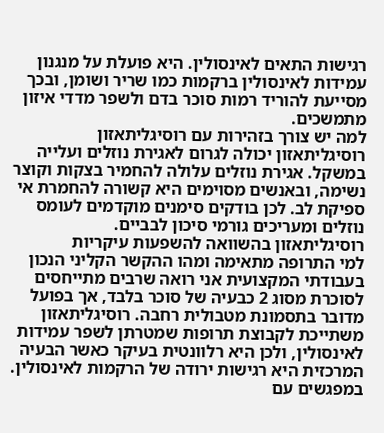רגישות התאים לאינסולין. היא פועלת על מנגנון עמידות לאינסולין ברקמות כמו שריר ושומן, ובכך מסייעת להוריד רמות סוכר בדם ולשפר מדדי איזון מתמשכים.
למה יש צורך בזהירות עם רוסיגליתאזון
רוסיגליתאזון יכולה לגרום לאגירת נוזלים ועלייה במשקל. אגירת נוזלים עלולה להחמיר בצקות וקוצר נשימה, ובאנשים מסוימים היא קשורה להחמרת אי ספיקת לב. לכן בודקים סימנים מוקדמים לעומס נוזלים ומעריכים גורמי סיכון לבביים.
רוסיגליתאזון בהשוואה להשפעות עיקריות
למי התרופה מתאימה ומהו ההקשר הקליני הנכון
בעבודתי המקצועית אני רואה שרבים מתייחסים לסוכרת מסוג 2 כבעיה של סוכר בלבד, אך בפועל מדובר בתסמונת מטבולית רחבה. רוסיגליתאזון משתייכת לקבוצת תרופות שמטרתן לשפר עמידות לאינסולין, ולכן היא רלוונטית בעיקר כאשר הבעיה המרכזית היא רגישות ירודה של הרקמות לאינסולין.
במפגשים עם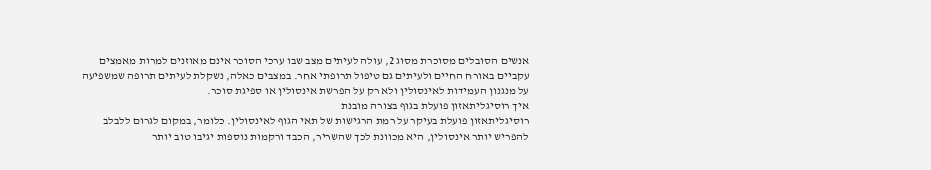אנשים הסובלים מסוכרת מסוג 2, עולה לעיתים מצב שבו ערכי הסוכר אינם מאוזנים למרות מאמצים עקביים באורח החיים ולעיתים גם טיפול תרופתי אחר. במצבים כאלה, נשקלת לעיתים תרופה שמשפיעה על מנגנון העמידות לאינסולין ולא רק על הפרשת אינסולין או ספיגת סוכר.
איך רוסיגליתאזון פועלת בגוף בצורה מובנת
רוסיגליתאזון פועלת בעיקר על רמת הרגישות של תאי הגוף לאינסולין. כלומר, במקום לגרום ללבלב להפריש יותר אינסולין, היא מכוונת לכך שהשריר, הכבד ורקמות נוספות יגיבו טוב יותר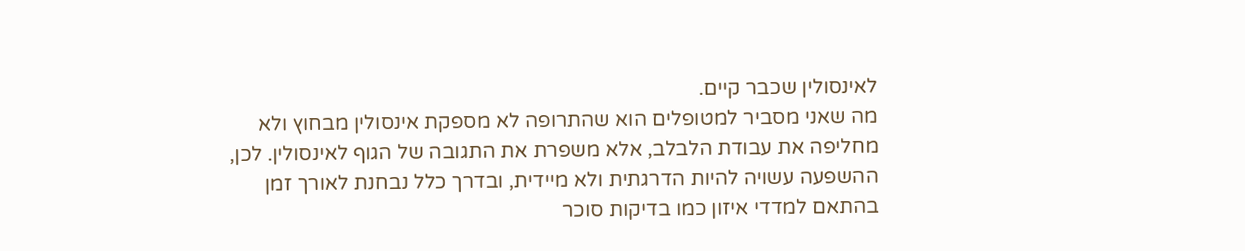לאינסולין שכבר קיים.
מה שאני מסביר למטופלים הוא שהתרופה לא מספקת אינסולין מבחוץ ולא מחליפה את עבודת הלבלב, אלא משפרת את התגובה של הגוף לאינסולין. לכן, ההשפעה עשויה להיות הדרגתית ולא מיידית, ובדרך כלל נבחנת לאורך זמן בהתאם למדדי איזון כמו בדיקות סוכר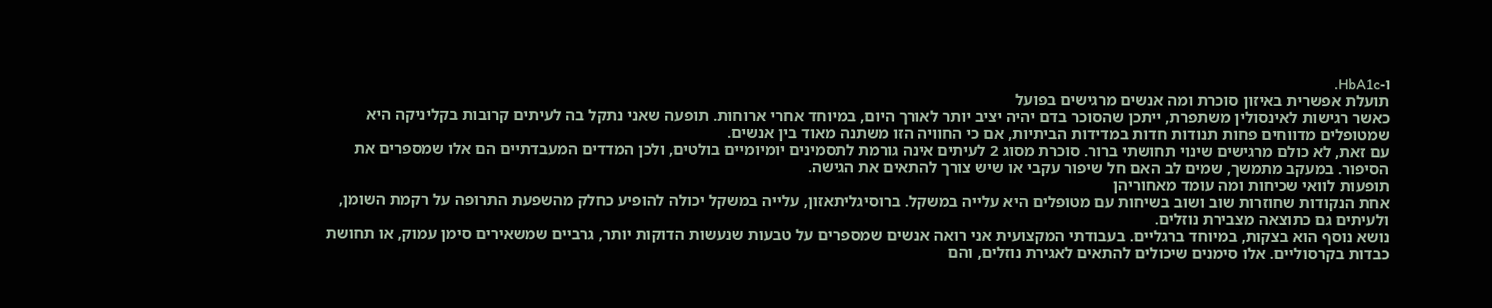ו-HbA1c.
תועלת אפשרית באיזון סוכרת ומה אנשים מרגישים בפועל
כאשר רגישות לאינסולין משתפרת, ייתכן שהסוכר בדם יהיה יציב יותר לאורך היום, במיוחד אחרי ארוחות. תופעה שאני נתקל בה לעיתים קרובות בקליניקה היא שמטופלים מדווחים פחות תנודות חדות במדידות הביתיות, אם כי החוויה הזו משתנה מאוד בין אנשים.
עם זאת, לא כולם מרגישים שינוי תחושתי ברור. סוכרת מסוג 2 לעיתים אינה גורמת לתסמינים יומיומיים בולטים, ולכן המדדים המעבדתיים הם אלו שמספרים את הסיפור. במעקב מתמשך, שמים לב האם חל שיפור עקבי או שיש צורך להתאים את הגישה.
תופעות לוואי שכיחות ומה עומד מאחוריהן
אחת הנקודות שחוזרות שוב ושוב בשיחות עם מטופלים היא עלייה במשקל. ברוסיגליתאזון, עלייה במשקל יכולה להופיע כחלק מהשפעת התרופה על רקמת השומן, ולעיתים גם כתוצאה מצבירת נוזלים.
נושא נוסף הוא בצקות, במיוחד ברגליים. בעבודתי המקצועית אני רואה אנשים שמספרים על טבעות שנעשות הדוקות יותר, גרביים שמשאירים סימן עמוק, או תחושת כבדות בקרסוליים. אלו סימנים שיכולים להתאים לאגירת נוזלים, והם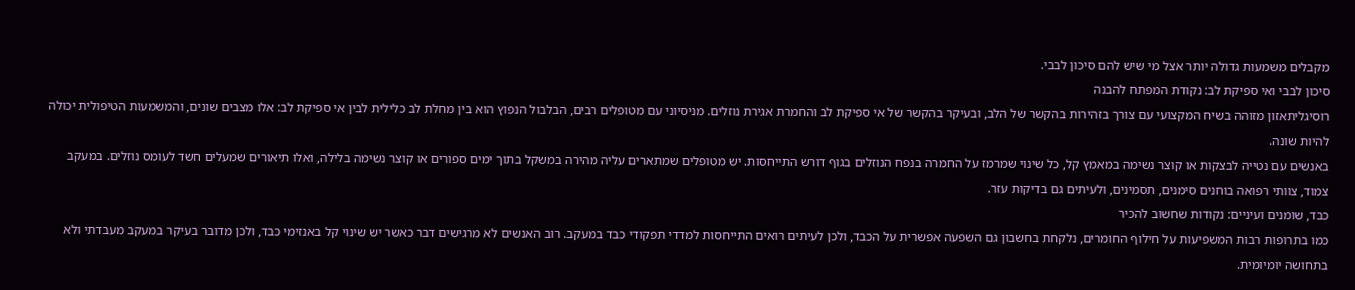מקבלים משמעות גדולה יותר אצל מי שיש להם סיכון לבבי.
סיכון לבבי ואי ספיקת לב: נקודת המפתח להבנה
רוסיגליתאזון מזוהה בשיח המקצועי עם צורך בזהירות בהקשר של הלב, ובעיקר בהקשר של אי ספיקת לב והחמרת אגירת נוזלים. מניסיוני עם מטופלים רבים, הבלבול הנפוץ הוא בין מחלת לב כלילית לבין אי ספיקת לב: אלו מצבים שונים, והמשמעות הטיפולית יכולה להיות שונה.
באנשים עם נטייה לבצקות או קוצר נשימה במאמץ קל, כל שינוי שמרמז על החמרה בנפח הנוזלים בגוף דורש התייחסות. יש מטופלים שמתארים עליה מהירה במשקל בתוך ימים ספורים או קוצר נשימה בלילה, ואלו תיאורים שמעלים חשד לעומס נוזלים. במעקב צמוד, צוותי רפואה בוחנים סימנים, תסמינים, ולעיתים גם בדיקות עזר.
כבד, שומנים ועיניים: נקודות שחשוב להכיר
כמו בתרופות רבות המשפיעות על חילוף החומרים, נלקחת בחשבון גם השפעה אפשרית על הכבד, ולכן לעיתים רואים התייחסות למדדי תפקודי כבד במעקב. רוב האנשים לא מרגישים דבר כאשר יש שינוי קל באנזימי כבד, ולכן מדובר בעיקר במעקב מעבדתי ולא בתחושה יומיומית.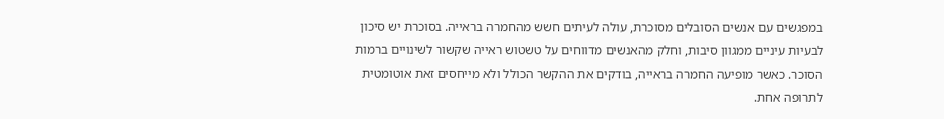במפגשים עם אנשים הסובלים מסוכרת, עולה לעיתים חשש מהחמרה בראייה. בסוכרת יש סיכון לבעיות עיניים ממגוון סיבות, וחלק מהאנשים מדווחים על טשטוש ראייה שקשור לשינויים ברמות הסוכר. כאשר מופיעה החמרה בראייה, בודקים את ההקשר הכולל ולא מייחסים זאת אוטומטית לתרופה אחת.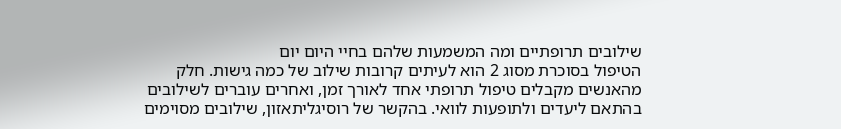שילובים תרופתיים ומה המשמעות שלהם בחיי היום יום
הטיפול בסוכרת מסוג 2 הוא לעיתים קרובות שילוב של כמה גישות. חלק מהאנשים מקבלים טיפול תרופתי אחד לאורך זמן, ואחרים עוברים לשילובים בהתאם ליעדים ולתופעות לוואי. בהקשר של רוסיגליתאזון, שילובים מסוימים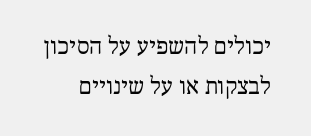יכולים להשפיע על הסיכון לבצקות או על שינויים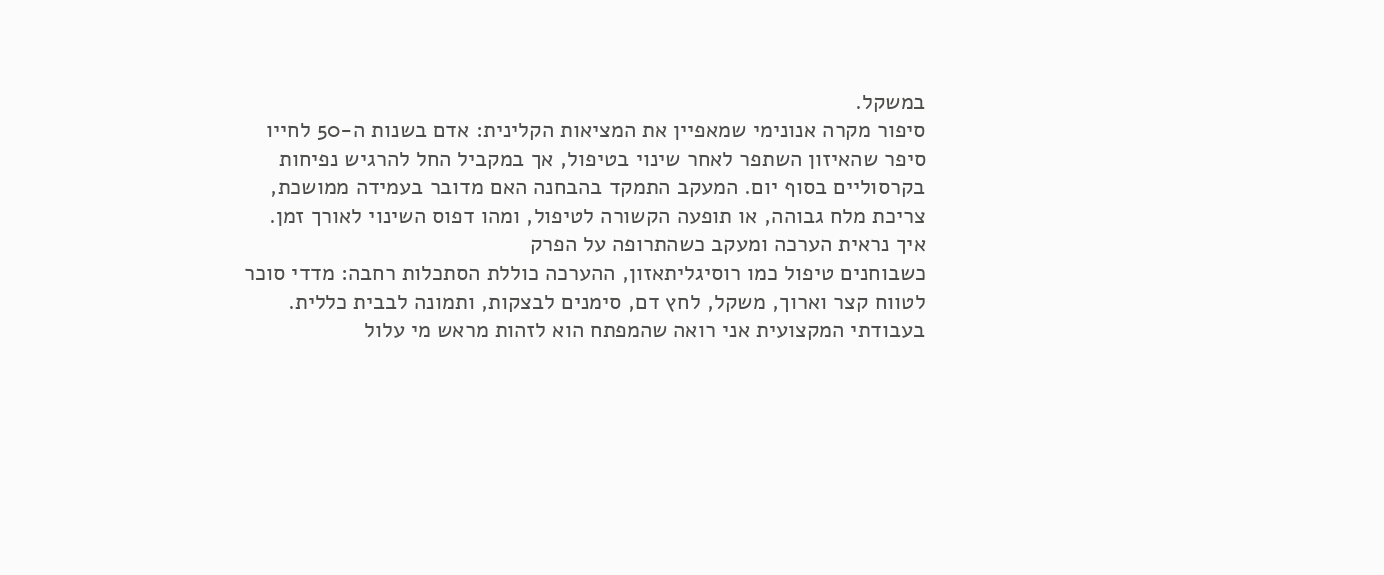במשקל.
סיפור מקרה אנונימי שמאפיין את המציאות הקלינית: אדם בשנות ה-50 לחייו סיפר שהאיזון השתפר לאחר שינוי בטיפול, אך במקביל החל להרגיש נפיחות בקרסוליים בסוף יום. המעקב התמקד בהבחנה האם מדובר בעמידה ממושכת, צריכת מלח גבוהה, או תופעה הקשורה לטיפול, ומהו דפוס השינוי לאורך זמן.
איך נראית הערכה ומעקב כשהתרופה על הפרק
כשבוחנים טיפול כמו רוסיגליתאזון, ההערכה כוללת הסתכלות רחבה: מדדי סוכר לטווח קצר וארוך, משקל, לחץ דם, סימנים לבצקות, ותמונה לבבית כללית. בעבודתי המקצועית אני רואה שהמפתח הוא לזהות מראש מי עלול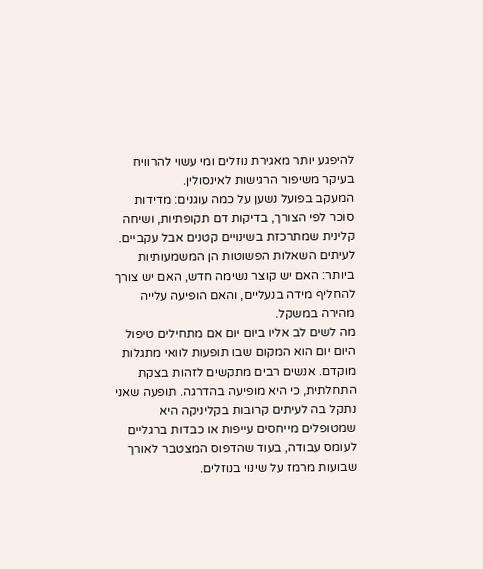להיפגע יותר מאגירת נוזלים ומי עשוי להרוויח בעיקר משיפור הרגישות לאינסולין.
המעקב בפועל נשען על כמה עוגנים: מדידות סוכר לפי הצורך, בדיקות דם תקופתיות, ושיחה קלינית שמתרכזת בשינויים קטנים אבל עקביים. לעיתים השאלות הפשוטות הן המשמעותיות ביותר: האם יש קוצר נשימה חדש, האם יש צורך להחליף מידה בנעליים, והאם הופיעה עלייה מהירה במשקל.
מה לשים לב אליו ביום יום אם מתחילים טיפול
היום יום הוא המקום שבו תופעות לוואי מתגלות מוקדם. אנשים רבים מתקשים לזהות בצקת התחלתית, כי היא מופיעה בהדרגה. תופעה שאני נתקל בה לעיתים קרובות בקליניקה היא שמטופלים מייחסים עייפות או כבדות ברגליים לעומס עבודה, בעוד שהדפוס המצטבר לאורך שבועות מרמז על שינוי בנוזלים.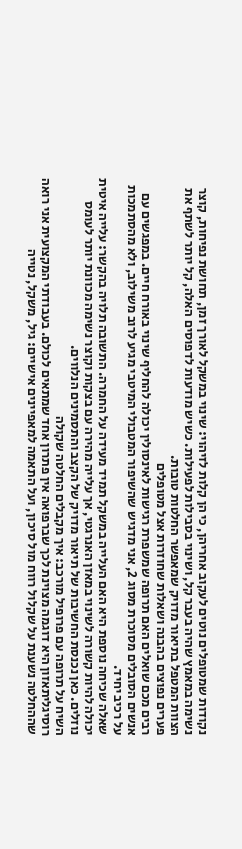נקודות שמטופלים נוטים לעקוב אחריהן, כי הן קלות לזיהוי: שינוי במשקל לאורך זמן, תחושת נפיחות, קוצר נשימה במאמץ שהיה בעבר קל, ושינוי בסבילות לפעילות. כשיש מודעות לדפוסים האלה, קל יותר לשתף את הצוות המטפל בתיאור מדויק שמאפשר החלטות טובות.
פערים נפוצים בהבנה ושאלות שחוזרות אצל מטופלים
רבים מכם שואלים האם תרופה שמשפרת רגישות לאינסולין יכולה להחליף שינוי באורח חיים. במפגשים עם אנשים הסובלים מסוכרת מסוג 2, אני מדגיש שהשיפור המטבולי המיטבי מגיע לרוב משילוב, ולא מהסתמכות על רכיב יחיד.
שאלה שכיחה נוספת היא האם העלייה במשקל תמיד מעידה על החמרה. התשובה תלויה בהקשר: עלייה איטית יכולה להיות קשורה לשינוי במאזן האנרגטי, אך עלייה מהירה עם בצקות וקוצר נשימה מכוונת יותר לעומס נוזלים. כאן נכנסת החשיבות של תיאור מדויק של הקצב והתסמינים הנלווים.
השיח על תרופה עם פרופיל מורכב: איך מקבלים החלטה שקולה
רוסיגליתאזון היא דוגמה מצוינת לכך שברפואה אין פתרון אחד שמתאים לכולם. בעבודתי המקצועית אני רואה שההחלטה נשענת על שקלול רווח מול סיכון, ועל התאמה למאפיינים אישיים: גיל, משקל, נטייה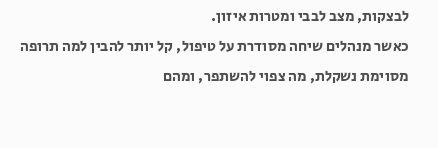לבצקות, מצב לבבי ומטרות איזון.
כאשר מנהלים שיחה מסודרת על טיפול, קל יותר להבין למה תרופה מסוימת נשקלת, מה צפוי להשתפר, ומהם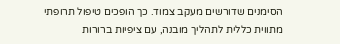הסימנים שדורשים מעקב צמוד. כך הופכים טיפול תרופתי מתווית כללית לתהליך מובנה, עם ציפיות ברורות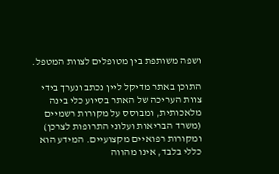ושפה משותפת בין מטופלים לצוות המטפל.

התוכן באתר מדיקל ליין נכתב ונערך בידי צוות העריכה של האתר בסיוע כלי בינה מלאכותית, ומבוסס על מקורות רשמיים (משרד הבריאות ועלוני התרופות לצרכן) ומקורות רפואיים מקצועיים. המידע הוא כללי בלבד, אינו מהווה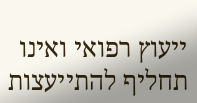ייעוץ רפואי ואינו תחליף להתייעצות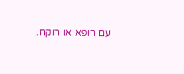עם רופא או רוקח.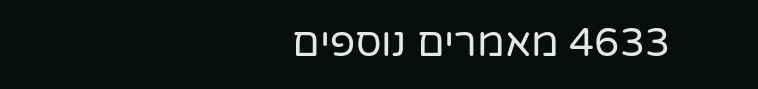4633 מאמרים נוספים